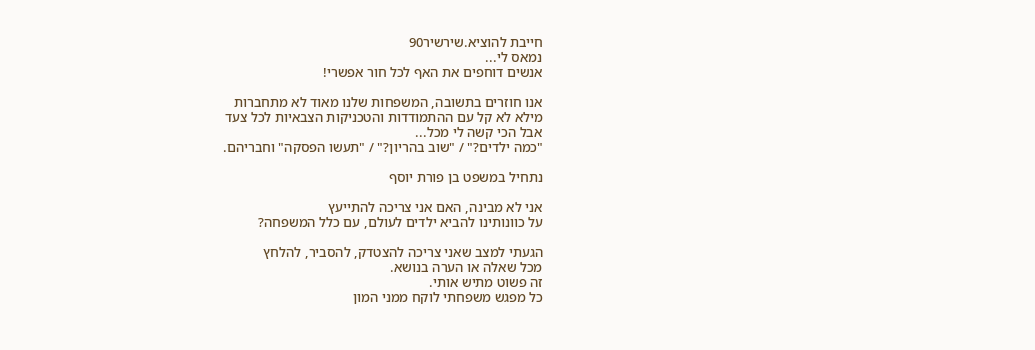חייבת להוציא.שירשיר90
נמאס לי...
אנשים דוחפים את האף לכל חור אפשרי!

אנו חוזרים בתשובה, המשפחות שלנו מאוד לא מתחברות
מילא לא קל עם ההתמודדות והטכניקות הצבאיות לכל צעד
אבל הכי קשה לי מכל...
"כמה ילדים?" / "שוב בהריון?" / "תעשו הפסקה" וחבריהם.

נתחיל במשפט בן פורת יוסף

אני לא מבינה, האם אני צריכה להתייעץ
על כוונותינו להביא ילדים לעולם, עם כלל המשפחה?

הגעתי למצב שאני צריכה להצטדק, להסביר, להלחץ
מכל שאלה או הערה בנושא.
זה פשוט מתיש אותי.
כל מפגש משפחתי לוקח ממני המון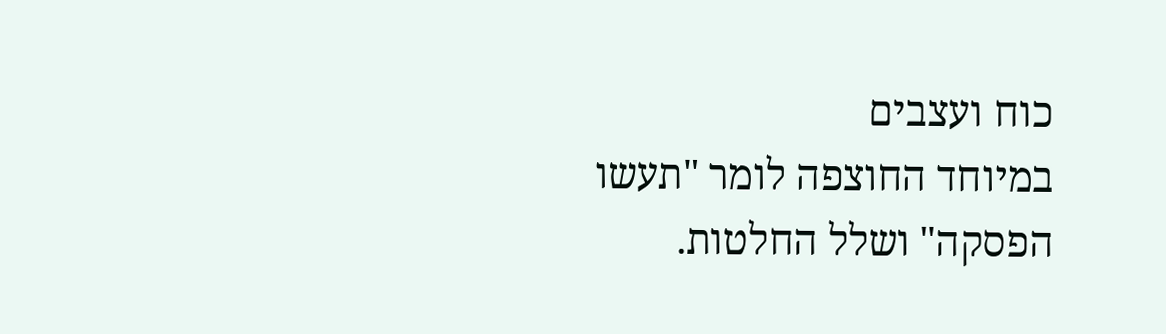כוח ועצבים
במיוחד החוצפה לומר "תעשו הפסקה" ושלל החלטות.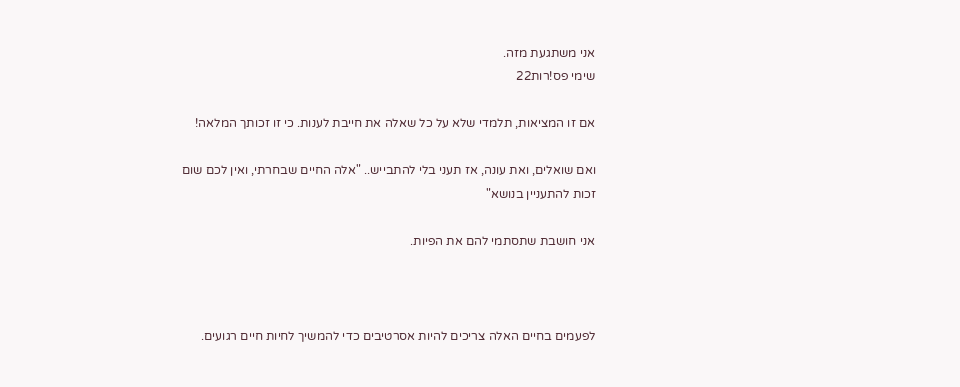אני משתגעת מזה.
שימי פס!רות22

אם זו המציאות, תלמדי שלא על כל שאלה את חייבת לענות. כי זו זכותך המלאה!

ואם שואלים, ואת עונה, אז תעני בלי להתבייש.. "אלה החיים שבחרתי, ואין לכם שום זכות להתעניין בנושא"

אני חושבת שתסתמי להם את הפיות.



לפעמים בחיים האלה צריכים להיות אסרטיבים כדי להמשיך לחיות חיים רגועים.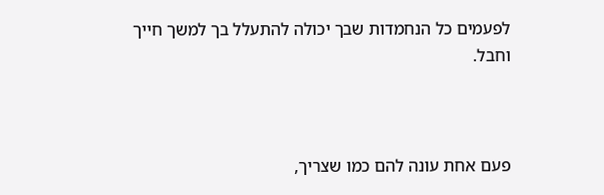לפעמים כל הנחמדות שבך יכולה להתעלל בך למשך חייך וחבל.



פעם אחת עונה להם כמו שצריך,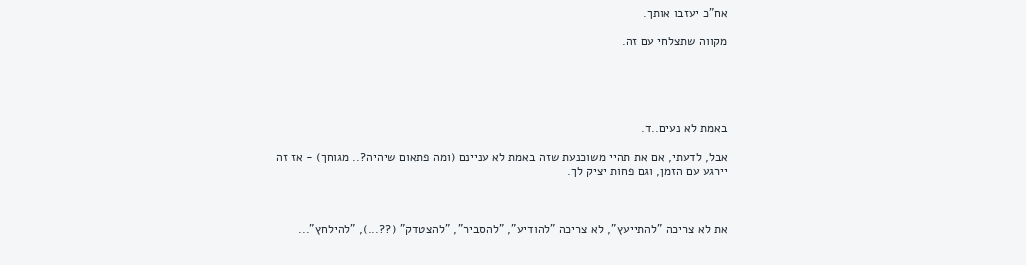אח"כ יעזבו אותך.

מקווה שתצלחי עם זה.





באמת לא נעים..ד.

אבל, לדעתי, אם את תהיי משוכנעת שזה באמת לא עניינם (ומה פתאום שיהיה?.. מגוחך) - אז זה יירגע עם הזמן, וגם פחות יציק לך.



את לא צריכה "להתייעץ", לא צריכה "להודיע", "להסביר", "להצטדק" (??...), "להילחץ"...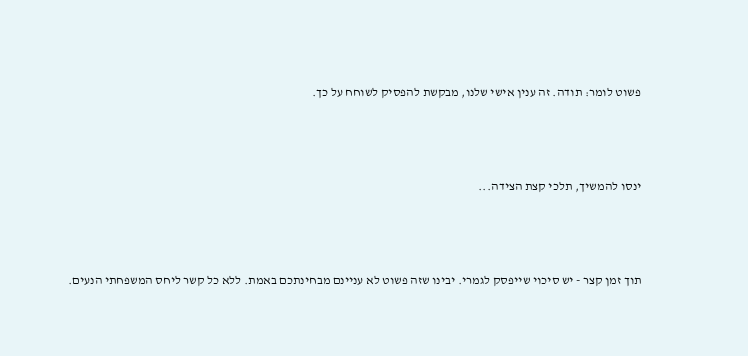פשוט לומר: תודה. זה ענין אישי שלנו, מבקשת להפסיק לשוחח על כך.



ינסו להמשיך, תלכי קצת הצידה...



תוך זמן קצר - יש סיכוי שייפסק לגמרי. יבינו שזה פשוט לא עניינם מבחינתכם באמת. ללא כל קשר ליחס המשפחתי הנעים.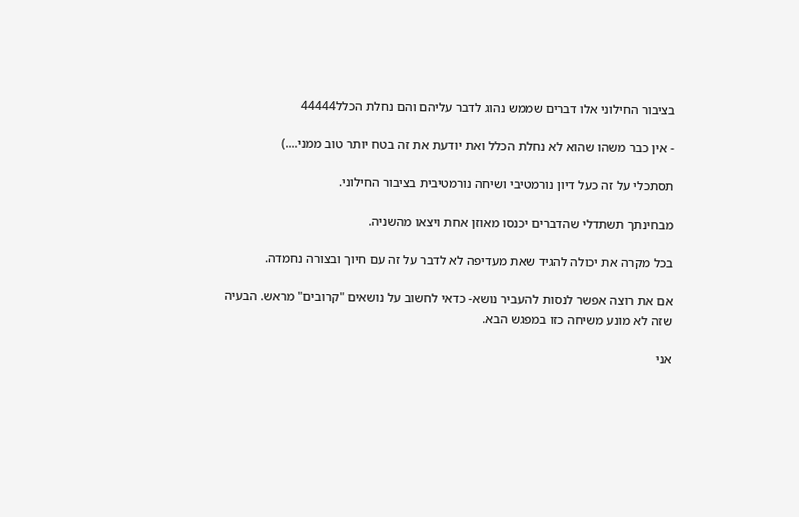בציבור החילוני אלו דברים שממש נהוג לדבר עליהם והם נחלת הכלל44444

- אין כבר משהו שהוא לא נחלת הכלל ואת יודעת את זה בטח יותר טוב ממני....)

תסתכלי על זה כעל דיון נורמטיבי ושיחה נורמטיבית בציבור החילוני.

מבחינתך תשתדלי שהדברים יכנסו מאוזן אחת ויצאו מהשניה.

בכל מקרה את יכולה להגיד שאת מעדיפה לא לדבר על זה עם חיוך ובצורה נחמדה.

אם את רוצה אפשר לנסות להעביר נושא- כדאי לחשוב על נושאים "קרובים" מראש. הבעיה שזה לא מונע משיחה כזו במפגש הבא.

אני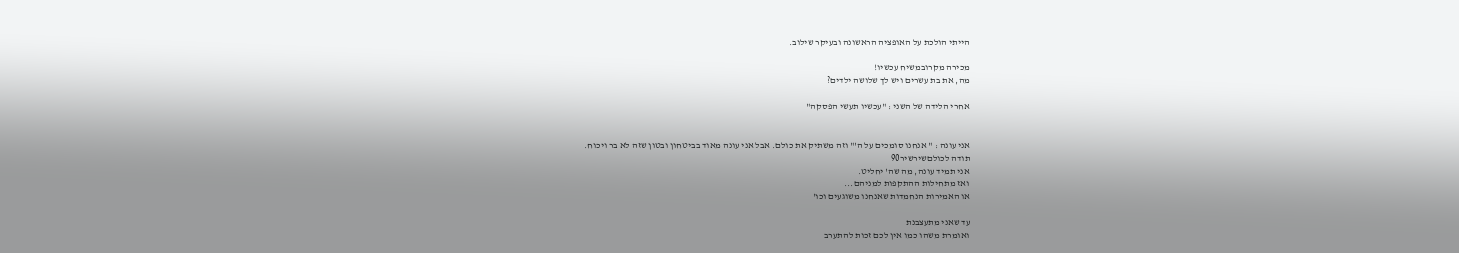הייתי הולכת על האופציה הראשונה ובעיקר שילוב.

מכירה מקרובמשיח עכשיו!
מה, את בת עשרים ויש לך שלושה ילדים?

אחרי הלידה של השני : "עכשיו תעשי הפסקה"


אני עונה : " אנחנו סומכים על ה'" וזה משתיק את כולם. אבל אני עונה מאוד בביטחון ובטון שזה לא בר ויכוח.
תודה לכולםשירשיר90
אני תמיד עונה, מה שה' יחליט.
ואז מתחילות ההתקפות למניהם...
או האמירות הנחמדות שאנחנו משוגעים וכו'

עד שאני מתעצבנת
ואומרת משהו כמו אין לכם זכות להתערב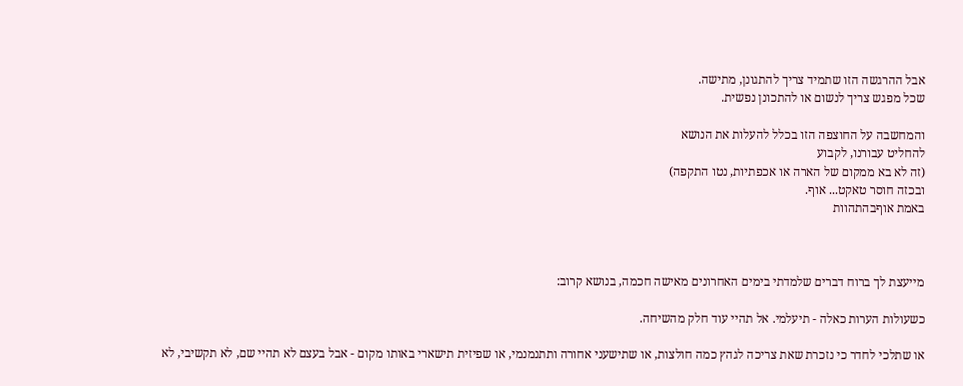אבל ההרגשה הזו שתמיד צריך להתגונן, מתישה.
שכל מפגש צריך לנשום או להתכונן נפשית.

והמחשבה על החוצפה הזו בכלל להעלות את הנושא
להחליט עבורנו, לקבוע
(זה לא בא ממקום של הארה או אכפתיות, נטו התקפה)
ובכזה חוסר טאקט... אוף.
באמת אוףבהתהוות



מייעצת לך ברוח דברים שלמדתי בימים האחרונים מאישה חכמה, בנושא קרוב:

כשעולות הערות כאלה - תיעלמי. אל תהיי עוד חלק מהשיחה.

או שתלכי לחדר כי נזכרת שאת צריכה לגהץ כמה חולצות, או שתישעני אחורה ותתנמנמי, או שפיזית תישארי באותו מקום - אבל בעצם לא תהיי שם, לא תקשיבי, לא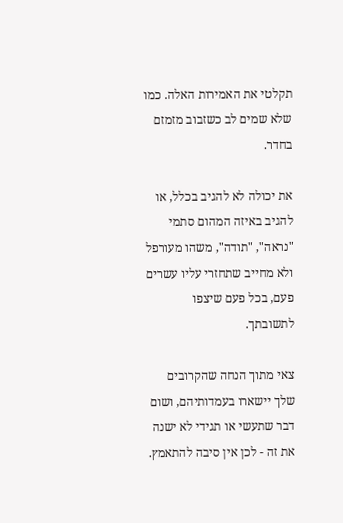תקלטי את האמירות האלה. כמו שלא שמים לב כשזבוב מזמזם בחדר.

את יכולה לא להגיב בכלל, או להגיב באיזה המהום סתמי "נראה", "תודה", משהו מעורפל ולא מחייב שתחזרי עליו עשרים פעם, בכל פעם שיצפו לתשובתך.

צאי מתוך הנחה שהקרובים שלך יישארו בעמדותיהם, ושום דבר שתעשי או תגידי לא ישנה את זה - לכן אין סיבה להתאמץ.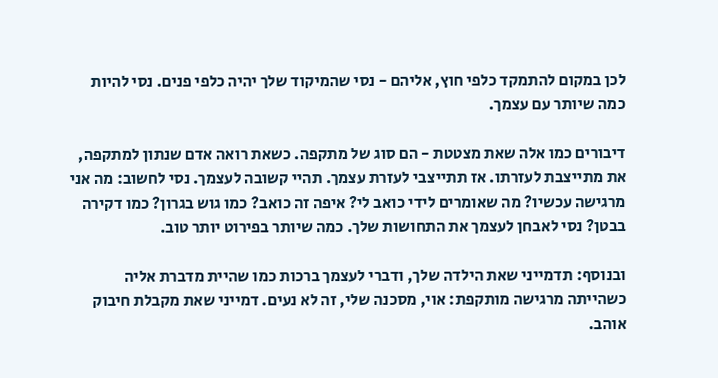לכן במקום להתמקד כלפי חוץ, אליהם - נסי שהמיקוד שלך יהיה כלפי פנים. נסי להיות כמה שיותר עם עצמך.

דיבורים כמו אלה שאת מצטטת - הם סוג של מתקפה. כשאת רואה אדם שנתון למתקפה, את מתייצבת לעזרתו. אז תתייצבי לעזרת עצמך. תהיי קשובה לעצמך. נסי לחשוב: מה אני מרגישה עכשיו? מה שאומרים לידי כואב לי? איפה זה כואב? כמו גוש בגרון? כמו דקירה בבטן? נסי לאבחן לעצמך את התחושות שלך. כמה שיותר בפירוט יותר טוב.

ובנוסף: תדמייני שאת הילדה שלך, ודברי לעצמך ברכות כמו שהיית מדברת אליה כשהייתה מרגישה מותקפת: אוי, מסכנה שלי, זה לא נעים. דמייני שאת מקבלת חיבוק אוהב.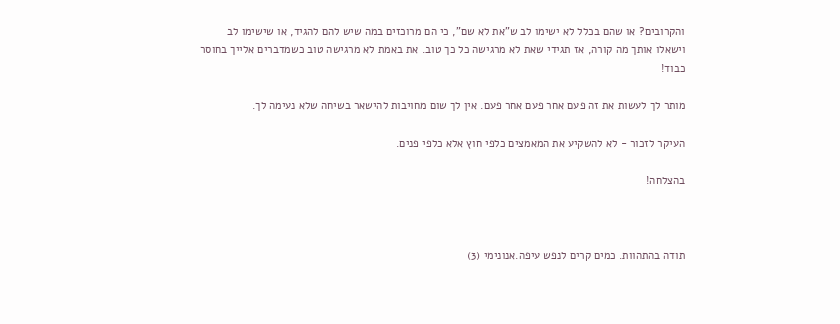והקרובים? או שהם בכלל לא ישימו לב ש"את לא שם", כי הם מרוכזים במה שיש להם להגיד, או שישימו לב וישאלו אותך מה קורה, אז תגידי שאת לא מרגישה כל כך טוב. את באמת לא מרגישה טוב כשמדברים אלייך בחוסר כבוד!

מותר לך לעשות את זה פעם אחר פעם אחר פעם. אין לך שום מחויבות להישאר בשיחה שלא נעימה לך.

העיקר לזכור - לא להשקיע את המאמצים כלפי חוץ אלא כלפי פנים.

בהצלחה!



תודה בהתהוות. כמים קרים לנפש עיפה.אנונימי (3)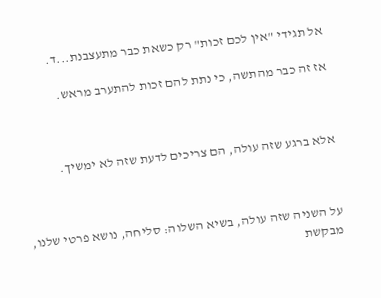אל תגידי "אין לכם זכות" רק כשאת כבר מתעצבנת...ד.

אז זה כבר מהתשה, כי נתת להם זכות להתערב מראש.



אלא ברגע שזה עולה, הם צריכים לדעת שזה לא ימשיך.



על השניה שזה עולה, בשיא השלוה: סליחה, נושא פרטי שלנו, מבקשת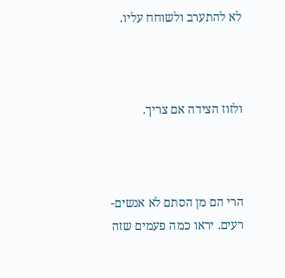לא להתערב ולשוחח עליו.



ולזוז הצידה אם צריך.



הרי הם מן הסתם לא אנשים-רעים. יראו כמה פעמים שזה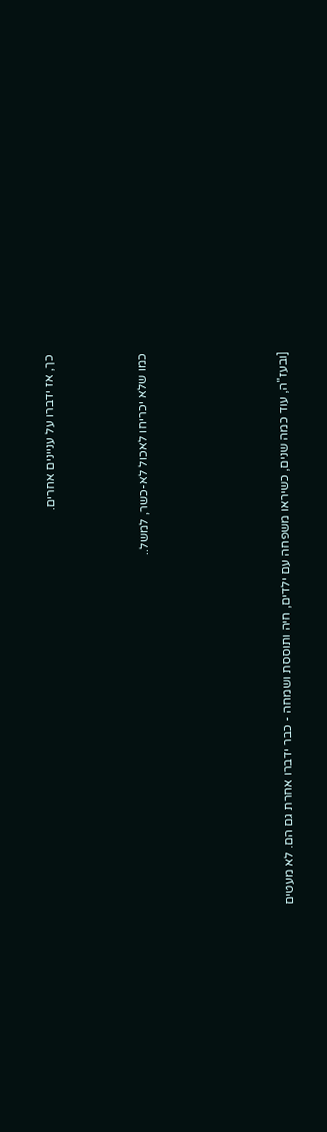כך, אז ידברו על עניינים אחרים.



כמו שלא יכריחו לאכול לא-כשר, למשל..





[ובעז"ה, עוד כמה שנים, כשיראו משפחה עם ילדים, חיה ותוססת ושמחה - כבר ידברו אחרת גם הם. לא מעטים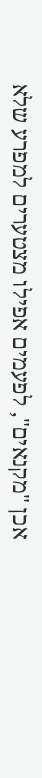אכן "מקנאים", לפעמים אפילו מצטערים למפרע שלא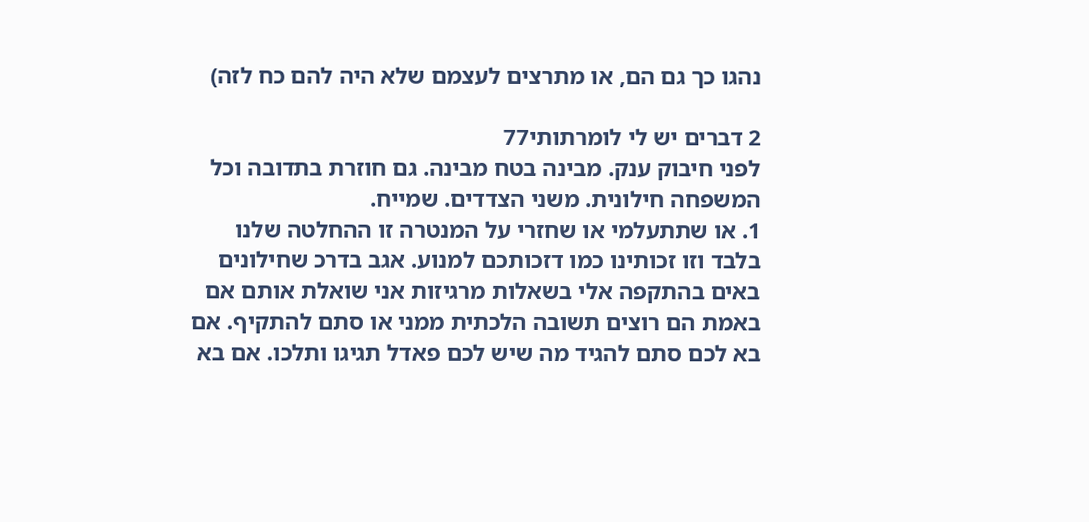נהגו כך גם הם, או מתרצים לעצמם שלא היה להם כח לזה)

2 דברים יש לי לומרתותי77
לפני חיבוק ענק. מבינה בטח מבינה. גם חוזרת בתדובה וכל המשפחה חילונית. משני הצדדים. שמייח.
1. או שתתעלמי או שחזרי על המנטרה זו ההחלטה שלנו בלבד וזו זכותינו כמו דזכותכם למנוע. אגב בדרכ שחילונים באים בהתקפה אלי בשאלות מרגיזות אני שואלת אותם אם באמת הם רוצים תשובה הלכתית ממני או סתם להתקיף. אם בא לכם סתם להגיד מה שיש לכם פאדל תגיגו ותלכו. אם בא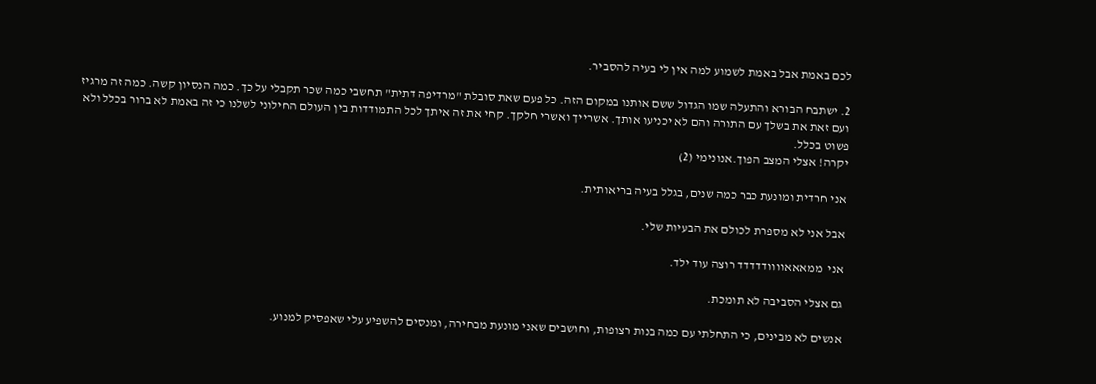לכם באמת אבל באמת לשמוע למה אין לי בעיה להסביר.

2. ישתבח הבורא והתעלה שמו הגדול ששם אותנו במקום הזה. כל פעם שאת סובלת "מרדיפה דתית" תחשבי כמה שכר תקבלי על כך. כמה הנסיון קשה. כמה זה מרגיז ועם זאת את בשלך עם התורה והם לא יכניעו אותך. אשרייך ואשרי חלקך. קחי את זה איתך לכל התמודדות בין העולם החילוני לשלנו כי זה באמת לא ברור בכלל ולא פשוט בכלל.
יקרה! אצלי המצב הפוך.אנונימי (2)

אני חרדית ומונעת כבר כמה שנים, בגלל בעיה בריאותית.

אבל אני לא מספרת לכולם את הבעיות שלי.

אני  ממאאאוווודדדדד רוצה עוד ילד.

גם אצלי הסביבה לא תומכת.

אנשים לא מבינים, כי התחלתי עם כמה בנות רצופות, וחושבים שאני מונעת מבחירה, ומנסים להשפיע עלי שאפסיק למנוע.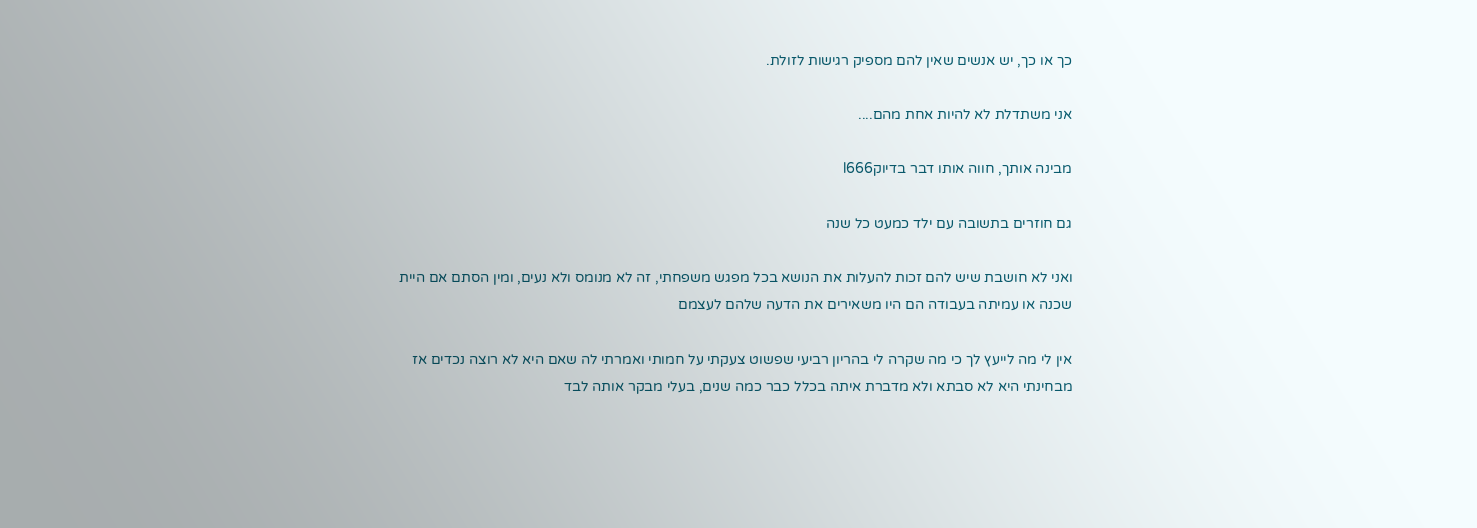כך או כך, יש אנשים שאין להם מספיק רגישות לזולת.

אני משתדלת לא להיות אחת מהם....

מבינה אותך, חווה אותו דבר בדיוקl666

גם חוזרים בתשובה עם ילד כמעט כל שנה

ואני לא חושבת שיש להם זכות להעלות את הנושא בכל מפגש משפחתי, זה לא מנומס ולא נעים, ומין הסתם אם היית שכנה או עמיתה בעבודה הם היו משאירים את הדעה שלהם לעצמם

אין לי מה לייעץ לך כי מה שקרה לי בהריון רביעי שפשוט צעקתי על חמותי ואמרתי לה שאם היא לא רוצה נכדים אז מבחינתי היא לא סבתא ולא מדברת איתה בכלל כבר כמה שנים, בעלי מבקר אותה לבד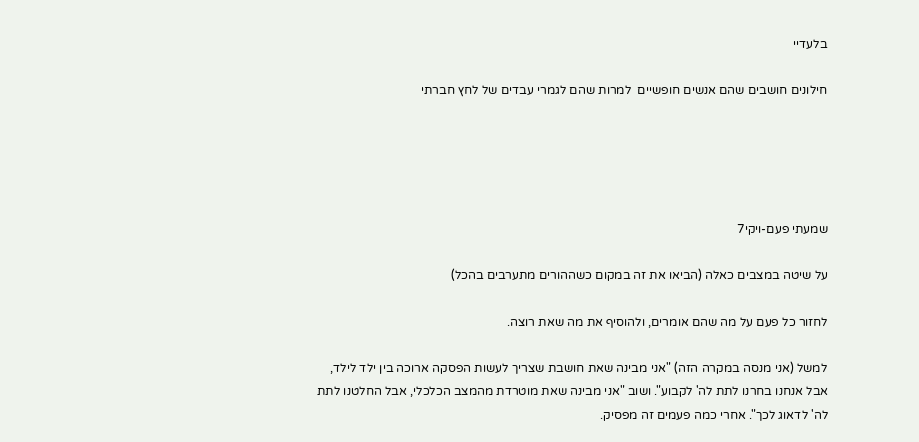בלעדיי

חילונים חושבים שהם אנשים חופשיים  למרות שהם לגמרי עבדים של לחץ חברתי





שמעתי פעם-ויקי7

על שיטה במצבים כאלה (הביאו את זה במקום כשההורים מתערבים בהכל)

לחזור כל פעם על מה שהם אומרים, ולהוסיף את מה שאת רוצה.

למשל (אני מנסה במקרה הזה) "אני מבינה שאת חושבת שצריך לעשות הפסקה ארוכה בין ילד לילד, אבל אנחנו בחרנו לתת לה' לקבוע". ושוב "אני מבינה שאת מוטרדת מהמצב הכלכלי, אבל החלטנו לתת לה' לדאוג לכך". אחרי כמה פעמים זה מפסיק.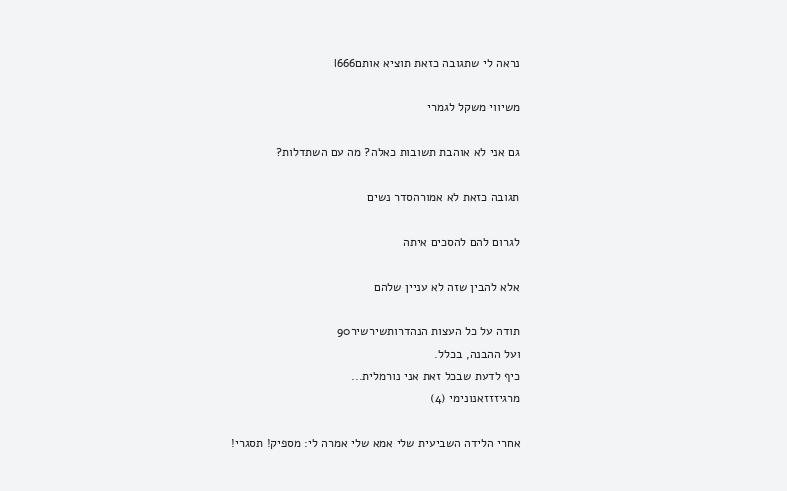נראה לי שתגובה כזאת תוציא אותםl666

משיווי משקל לגמרי

גם אני לא אוהבת תשובות כאלה? מה עם השתדלות?

תגובה כזאת לא אמורהסדר נשים

לגרום להם להסכים איתה

אלא להבין שזה לא עניין שלהם

תודה על כל העצות הנהדרותשירשיר90
ועל ההבנה, בכלל.
כיף לדעת שבכל זאת אני נורמלית...
מרגיזזזאנונימי (4)

אחרי הלידה השביעית שלי אמא שלי אמרה לי: מספיק! תסגרי!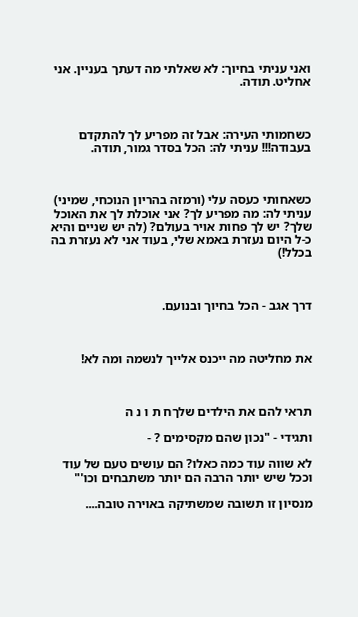ואני עניתי בחיוך: לא שאלתי מה דעתך בעניין. אני אחליט. תודה.



כשחמותי העירה: אבל זה מפריע לך להתקדם בעבודה!!! עניתי לה: הכל בסדר גמור, תודה.



כשאחותי כעסה עלי (ורמזה בהריון הנוכחי, שמיני) עניתי לה: מה מפריע לך? אני אוכלת לך את האוכל שלך? יש לך פחות אויר בעולם? (לה יש שניים והיא כ-ל היום נעזרת באמא שלי, בעוד אני לא נעזרת בה בכלל!)



דרך אגב - הכל בחיוך ובנועם.



את מחליטה מה ייכנס אלייך לנשמה ומה לא!



תראי להם את הילדים שלךח ת ו נ ה

ותגידי - "נכון שהם מקסימים ? -

לא שווה עוד כמה כאלו? הם עושים טעם של עוד וככל שיש יותר הרבה הם יותר משתבחים וכו'"

מנסיון זו תשובה שמשתיקה באוירה טובה....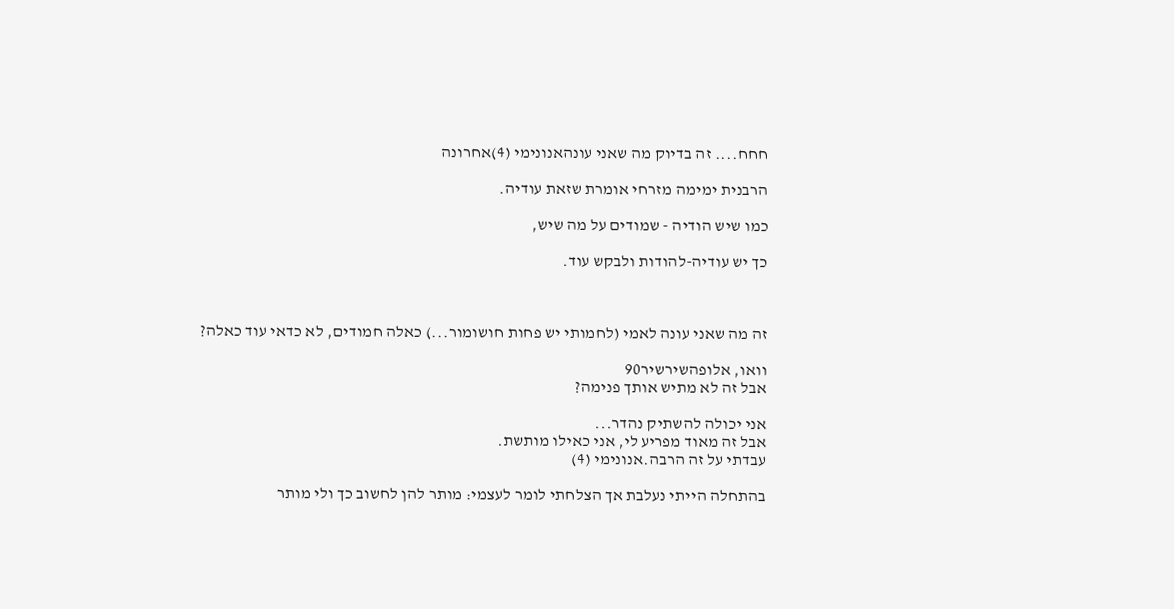חחח.... זה בדיוק מה שאני עונהאנונימי (4)אחרונה

הרבנית ימימה מזרחי אומרת שזאת עודיה.

כמו שיש הודיה - שמודים על מה שיש,

כך יש עודיה-להודות ולבקש עוד.



זה מה שאני עונה לאמי (לחמותי יש פחות חושומור...) כאלה חמודים, לא כדאי עוד כאלה?

וואו, אלופהשירשיר90
אבל זה לא מתיש אותך פנימה?

אני יכולה להשתיק נהדר...
אבל זה מאוד מפריע לי, אני כאילו מותשת.
עבדתי על זה הרבה.אנונימי (4)

בהתחלה הייתי נעלבת אך הצלחתי לומר לעצמי: מותר להן לחשוב כך ולי מותר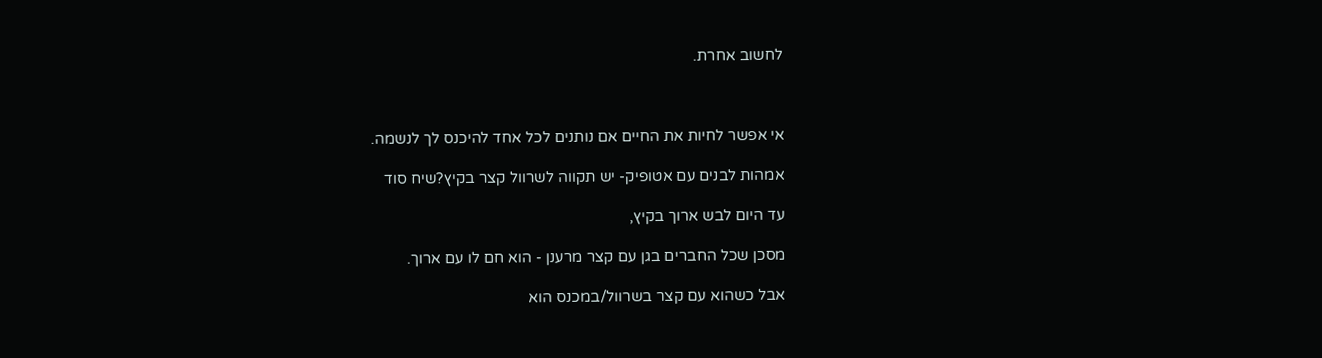לחשוב אחרת.



אי אפשר לחיות את החיים אם נותנים לכל אחד להיכנס לך לנשמה.

אמהות לבנים עם אטופיק- יש תקווה לשרוול קצר בקיץ?שיח סוד

עד היום לבש ארוך בקיץ,

מסכן שכל החברים בגן עם קצר מרענן - הוא חם לו עם ארוך.

אבל כשהוא עם קצר בשרוול/במכנס הוא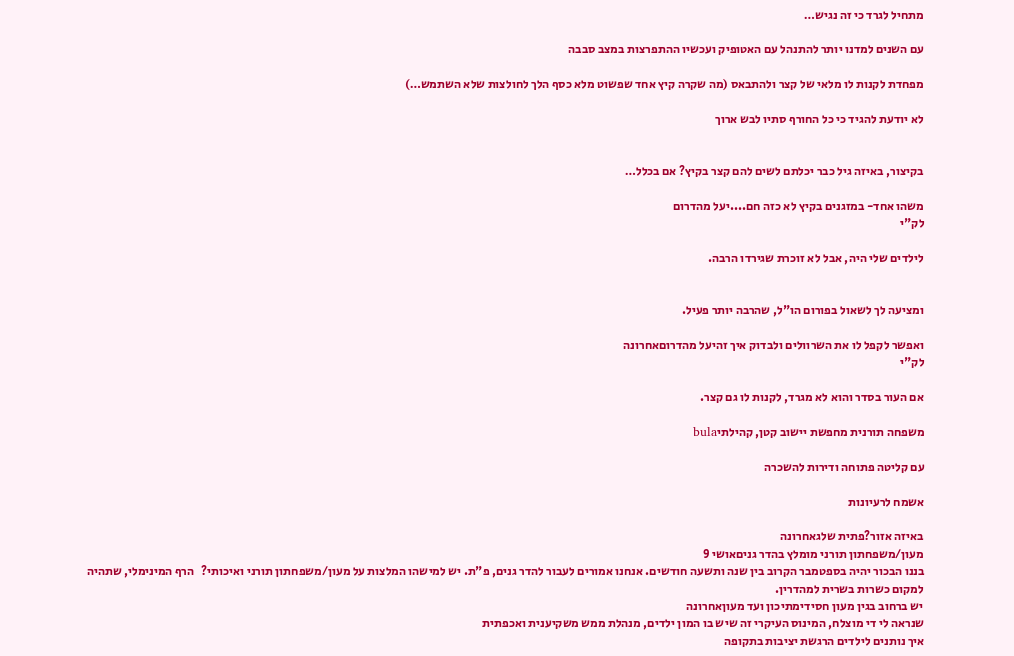מתחיל לגרד כי זה נגיש…

עם השנים למדנו יותר להתנהל עם האטופיק ועכשיו ההתפרצות במצב סבבה

מפחדת לקנות לו מלאי של קצר ולהתבאס (מה שקרה קיץ אחד שפשוט מלא כסף הלך לחולצות שלא השתמש…)

לא יודעת להגיד כי כל החורף סתיו לבש ארוך


בקיצור, באיזה גיל כבר יכלתם לשים להם קצר בקיץ? אם בכלל…

משהו אחד- במזגנים בקיץ לא כזה חם....יעל מהדרום
לק"י

לילדים שלי היה, אבל לא זוכרת שגירדו הרבה.


ומציעה לך לשאול בפורום הו"ל, שהרבה יותר פעיל.

ואפשר לקפל לו את השרוולים ולבדוק איך זהיעל מהדרוםאחרונה
לק"י

אם העור בסדר והוא לא מגרד, לקנות לו גם קצר.

משפחה תורנית מחפשת יישוב קטן, קהילתיbula

עם קליטה פתוחה ודירות להשכרה

אשמח לרעיונות

באיזה אזור?פתית שלגאחרונה
מעון/משפחתון תורני מומלץ בהדר גניםאושי 9
בננו הבכור יהיה בספטמבר הקרוב בין שנה ותשעה חודשים. אנחנו אמורים לעבור להדר גנים, פ"ת. יש למישהו המלצות על מעון/משפחתון תורני ואיכותי?   הרף המינימלי, שתהיה למקום כשרות בשרית למהדרין.
יש ברחוב בגין מעון חסידימתיכון ועד מעוןאחרונה
שנראה לי די מוצלח, המינוס העיקרי זה שיש בו המון ילדים, מנהלת ממש משקיענית ואכפתית
איך נותנים לילדים הרגשת יציבות בתקופה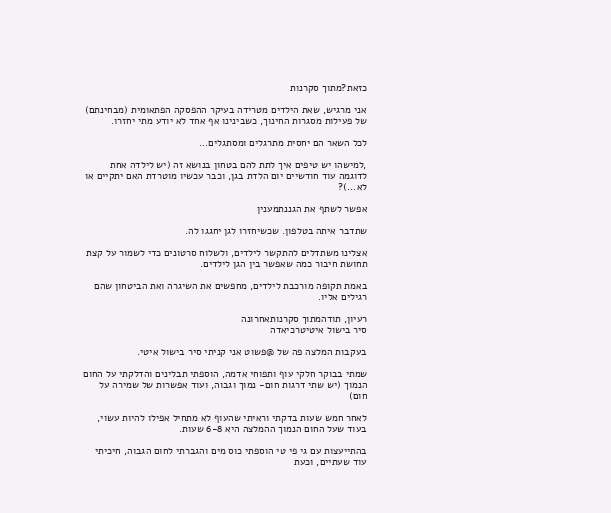כזאת?מתוך סקרנות

אני מרגיש, שאת הילדים מטרידה בעיקר ההפסקה הפתאומית (מבחינתם) של פעילות מסגרות החינוך, כשבינינו אף אחד לא יודע מתי יחזרו.

לכל השאר הם יחסית מתרגלים ומסתגלים...

,למישהו יש טיפים איך לתת להם בטחון בנושא זה (יש לילדה אחת לדוגמה עוד חודשיים יום הלדת בגן, וכבר עכשיו מוטרדת האם יתקיים או לא...)?

אפשר לשתף את הגננתמענין

שתדבר איתה בטלפון. שכשיחזרו לגן יחגגו לה.

אצלינו משתדלים להתקשר לילדים, ולשלוח סרטונים כדי לשמור על קצת תחושת חיבור כמה שאפשר בין הגן לילדים.

באמת תקופה מורכבת לילדים, מחפשים את השיגרה ואת הביטחון שהם רגילים אליו.

רעיון, תודהמתוך סקרנותאחרונה
סיר בישול איטיטרכיאדה

בעקבות המלצה פה של @פשוט אני קניתי סיר בישול איטי.

שמתי בבוקר חלקי עוף ותפוחי אדמה, הוספתי תבלינים והדלקתי על החום הנמוך (יש שתי דרגות חום- נמוך וגבוה, ועוד אפשרות של שמירה על חום)

לאחר חמש שעות בדקתי וראיתי שהעוף לא מתחיל אפילו להיות עשוי, בעוד שעל החום הנמוך ההמלצה היא 6-8 שעות.

בהתייעצות עם גי פי טי הוספתי כוס מים והגברתי לחום הגבוה, חיכיתי עוד שעתיים, וכעת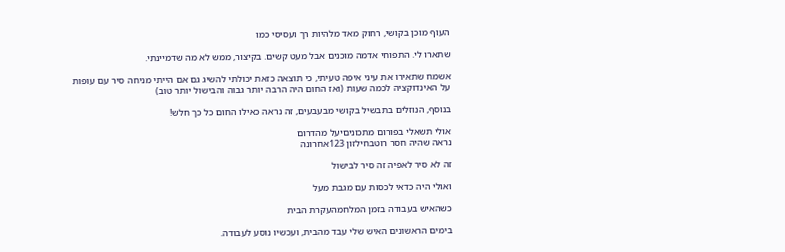העוף מוכן בקושי, רחוק מאד מלהיות רך ועסיסי כמו

שתארו לי. התפוחי אדמה מוכנים אבל מעט קשים. בקיצור, ממש לא מה שדמיינתי.

אשמח שתאירו את עיני איפה טעיתי, כי תוצאה כזאת יכולתי להשיג גם אם הייתי מניחה סיר עם עופות על האינדוקציה לכמה שעות (ואז החום היה הרבה יותר גבוה והבישול יותר טוב)

בנוסף, הנוזלים בתבשיל בקושי מבעבעים, זה נראה כאילו החום כל כך חלש!

אולי תשאלי בפורום מתכוניםיעל מהדרום
נראה שהיה חסר רוטבחילזון 123אחרונה

זה לא סיר לאפיה זה סיר לבישול

ואולי היה כדאי לכסות עם מגבת מעל

כשהאיש בעבודה בזמן המלחמהעקרת הבית

בימים הראשונים האיש שלי עבד מהבית, ועכשיו נוסע לעבודה.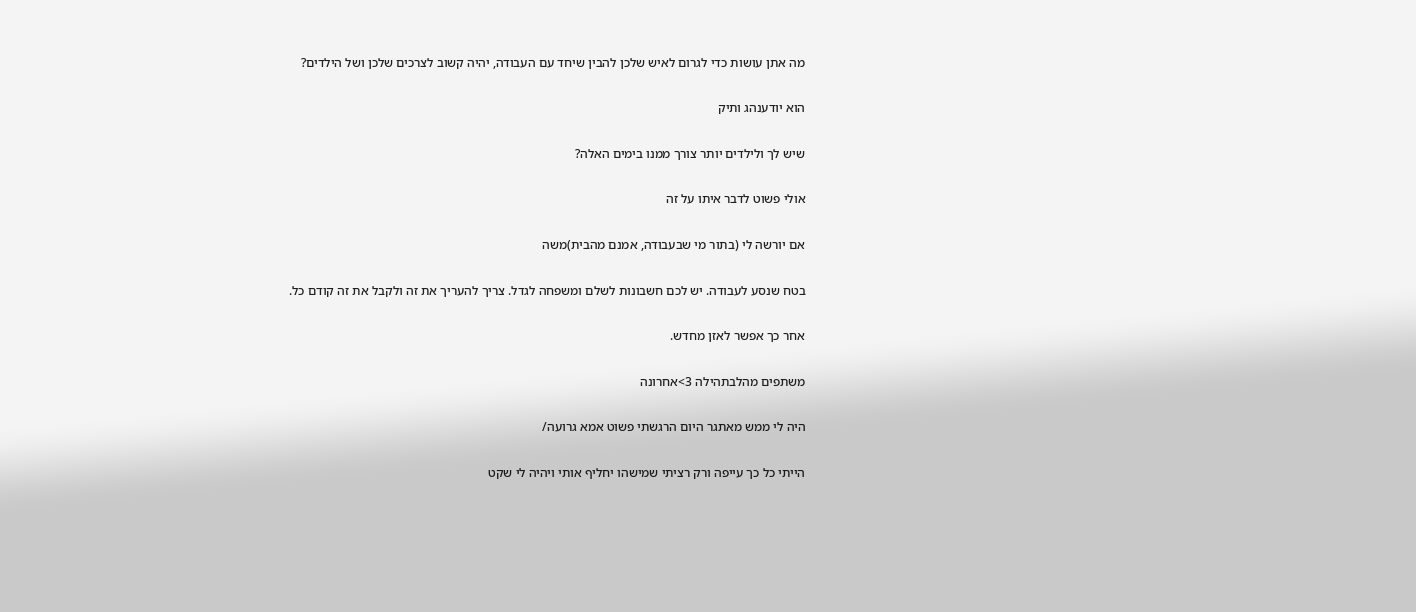מה אתן עושות כדי לגרום לאיש שלכן להבין שיחד עם העבודה, יהיה קשוב לצרכים שלכן ושל הילדים?

הוא יודענהג ותיק

שיש לך ולילדים יותר צורך ממנו בימים האלה?

אולי פשוט לדבר איתו על זה

אם יורשה לי (בתור מי שבעבודה, אמנם מהבית)משה

בטח שנסע לעבודה. יש לכם חשבונות לשלם ומשפחה לגדל. צריך להעריך את זה ולקבל את זה קודם כל.

אחר כך אפשר לאזן מחדש.

משתפים מהלבתהילה 3>אחרונה

היה לי ממש מאתגר היום הרגשתי פשוט אמא גרועה/

הייתי כל כך עייפה ורק רציתי שמישהו יחליף אותי ויהיה לי שקט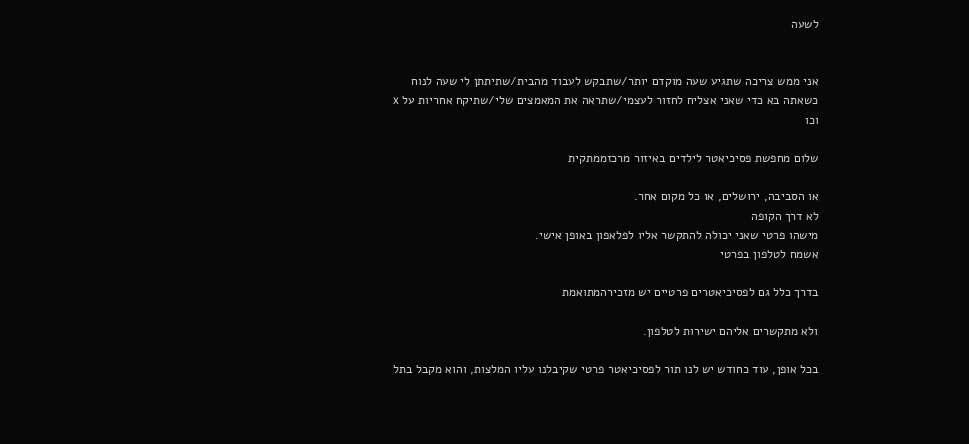לשעה


אני ממש צריכה שתגיע שעה מוקדם יותר/שתבקש לעבוד מהבית/שתיתתן לי שעה לנוח כשאתה בא כדי שאני אצליח לחזור לעצמי/שתראה את המאמצים שלי/שתיקח אחריות על x וכו

שלום מחפשת פסיכיאטר לילדים באיזור מרכזממתקית

או הסביבה, ירושלים, או כל מקום אחר.
לא דרך הקופה
מישהו פרטי שאני יכולה להתקשר אליו לפלאפון באופן אישי.
אשמח לטלפון בפרטי

בדרך כלל גם לפסיכיאטרים פרטיים יש מזכירהמתואמת

ולא מתקשרים אליהם ישירות לטלפון.

בכל אופן, עוד כחודש יש לנו תור לפסיכיאטר פרטי שקיבלנו עליו המלצות, והוא מקבל בתל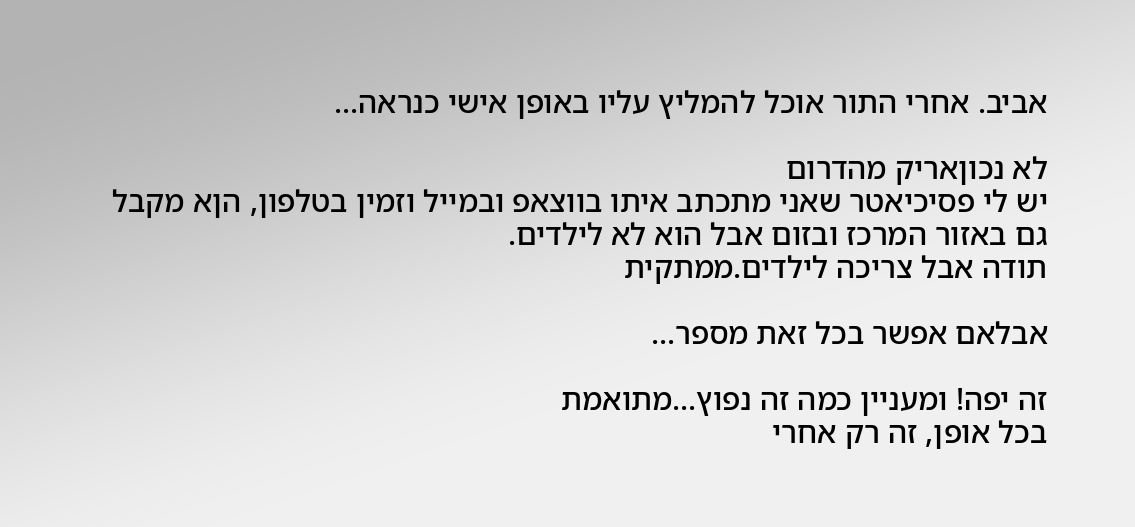אביב. אחרי התור אוכל להמליץ עליו באופן אישי כנראה...

לא נכוןאריק מהדרום
יש לי פסיכיאטר שאני מתכתב איתו בווצאפ ובמייל וזמין בטלפון, הןא מקבל גם באזור המרכז ובזום אבל הוא לא לילדים.
תודה אבל צריכה לילדים.ממתקית

אבלאם אפשר בכל זאת מספר...

זה יפה! ומעניין כמה זה נפוץ...מתואמת
בכל אופן, זה רק אחרי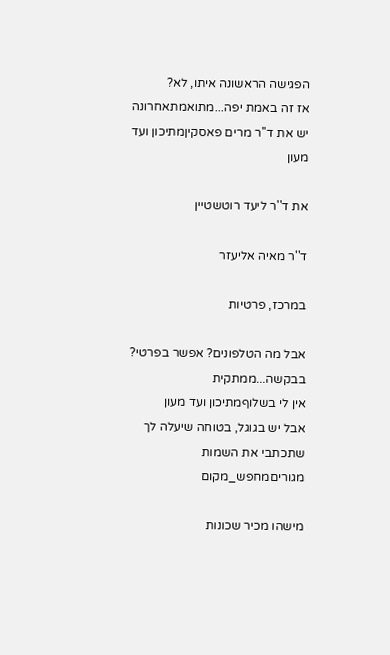הפגישה הראשונה איתו, לא?
אז זה באמת יפה...מתואמתאחרונה
יש את ד''ר מרים פאסקיןמתיכון ועד מעון

את ד''ר ליעד רוטשטיין

ד''ר מאיה אליעזר

במרכז, פרטיות

אבל מה הטלפונים? אפשר בפרטי? בבקשה...ממתקית
אין לי בשלוףמתיכון ועד מעון
אבל יש בגוגל, בטוחה שיעלה לך שתכתבי את השמות
מגוריםמחפש_מקום

מישהו מכיר שכונות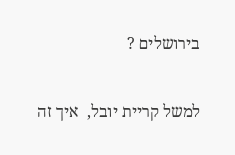בירושלים ?

למשל קריית יובל,  איך זה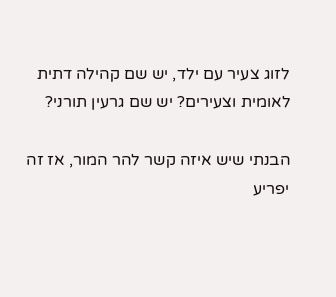לזוג צעיר עם ילד, יש שם קהילה דתית לאומית וצעירים? יש שם גרעין תורני?

הבנתי שיש איזה קשר להר המור, אז זה יפריע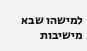למישהו שבא מישיבות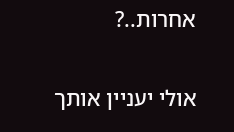אחרות..?

אולי יעניין אותך